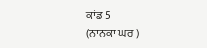ਕਾਂਡ 5
(ਨਾਨਕਾ ਘਰ )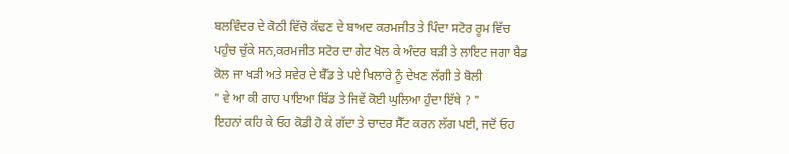ਬਲਵਿੰਦਰ ਦੇ ਕੋਠੀ ਵਿੱਚੋ ਕੱਢਣ ਦੇ ਬਾਅਦ ਕਰਮਜੀਤ ਤੇ ਪਿੰਦਾ ਸਟੋਰ ਰੂਮ ਵਿੱਚ ਪਹੁੰਚ ਚੁੱਕੇ ਸਨ,ਕਰਮਜੀਤ ਸਟੋਰ ਦਾ ਗੇਟ ਖੋਲ ਕੇ ਅੰਦਰ ਬੜੀ ਤੇ ਲਾਇਟ ਜਗਾ ਬੈਡ ਕੋਲ ਜਾ ਖੜੀ ਅਤੇ ਸਵੇਰ ਦੇ ਬੈੱਡ ਤੇ ਪਏ ਖਿਲਾਰੇ ਨੂੰ ਦੇਖਣ ਲੱਗੀ ਤੇ ਬੋਲੀ
" ਵੇ ਆ ਕੀ ਗਾਹ ਪਾਇਆ ਬਿੱਡ ਤੇ ਜਿਵੇਂ ਕੋਈ ਘੁਲਿਆ ਹੁੰਦਾ ਇੱਥੇ ? "
ਇਹਨਾਂ ਕਹਿ ਕੇ ਓਹ ਕੋਡੀ ਹੋ ਕੇ ਗੱਦਾ ਤੇ ਚਾਦਰ ਸੈੱਟ ਕਰਨ ਲੱਗ ਪਈ, ਜਦੋਂ ਓਹ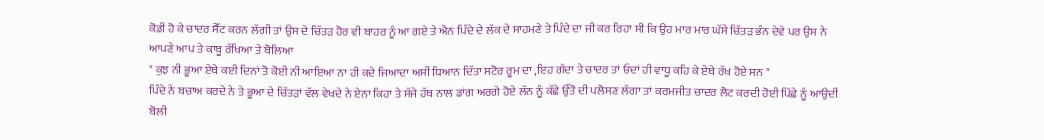ਕੋਡੀ ਹੋ ਕੇ ਚਾਦਰ ਸੈੱਟ ਕਰਨ ਲੱਗੀ ਤਾਂ ਉਸ ਦੇ ਚਿੱਤੜ ਹੋਰ ਵੀ ਬਾਹਰ ਨੂੰ ਆ ਗਏ ਤੇ ਐਨ ਪਿੰਦੇ ਦੇ ਲੱਕ ਦੇ ਸਾਹਮਣੇ ਤੇ ਪਿੰਦੇ ਦਾ ਜੀ ਕਰ ਰਿਹਾ ਸੀ ਕਿ ਉਹ ਮਾਰ ਮਾਰ ਘੱਸੇ ਚਿੱਤੜ ਭੰਨ ਦੇਵੇ ਪਰ ਉਸ ਨੇ ਆਪਣੇ ਆਪ ਤੇ ਕਾਬੂ ਰੱਖਿਆ ਤੇ ਬੋਲਿਆ
" ਕੁਝ ਨੀ ਭੂਆ ਏਥੇ ਕਈ ਦਿਨਾਂ ਤੋ ਕੋਈ ਨੀ ਆਇਆ ਨਾ ਹੀ ਕਦੇ ਜਿਆਦਾ ਅਸੀਂ ਧਿਆਨ ਦਿੱਤਾ ਸਟੋਰ ਰੂਮ ਦਾ ,ਇਹ ਗੱਦਾ ਤੇ ਚਾਦਰ ਤਾਂ ਓਦਾਂ ਹੀ ਵਾਧੂ ਕਹਿ ਕੇ ਏਥੇ ਰੱਖ ਹੋਏ ਸਨ "
ਪਿੰਦੇ ਨੇ ਬਚਾਅ ਕਰਦੇ ਨੇ ਤੇ ਭੂਆ ਦੇ ਚਿੱਤੜਾਂ ਵੱਲ ਵੇਖਦੇ ਨੇ ਏਨਾ ਕਿਹਾ ਤੇ ਸੱਜੇ ਹੱਥ ਨਾਲ ਡਾਂਗ ਅਰਗੇ ਹੋਏ ਲੱਨ ਨੂੰ ਕੱਛੇ ਉੱਤੋ ਦੀ ਪਲੋਸਣ ਲੱਗਾ ਤਾਂ ਕਰਮਜੀਤ ਚਾਦਰ ਲੋਟ ਕਰਦੀ ਹੋਈ ਪਿੱਛੇ ਨੂੰ ਆਉਦੀਂ ਬੋਲੀ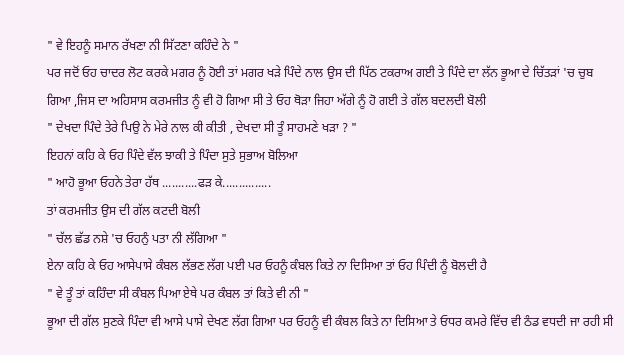" ਵੇ ਇਹਨੂੰ ਸਮਾਨ ਰੱਖਣਾ ਨੀ ਸਿੱਟਣਾ ਕਹਿੰਦੇ ਨੇ "
ਪਰ ਜਦੋਂ ਓਹ ਚਾਦਰ ਲੋਟ ਕਰਕੇ ਮਗਰ ਨੂੰ ਹੋਈ ਤਾਂ ਮਗਰ ਖੜੇ ਪਿੰਦੇ ਨਾਲ ਉਸ ਦੀ ਪਿੱਠ ਟਕਰਾਅ ਗਈ ਤੇ ਪਿੰਦੇ ਦਾ ਲੱਨ ਭੂਆ ਦੇ ਚਿੱਤੜਾਂ 'ਚ ਚੁਬ ਗਿਆ ,ਜਿਸ ਦਾ ਅਹਿਸਾਸ ਕਰਮਜੀਤ ਨੂੰ ਵੀ ਹੋ ਗਿਆ ਸੀ ਤੇ ਓਹ ਥੋੜਾ ਜਿਹਾ ਅੱਗੇ ਨੂੰ ਹੋ ਗਈ ਤੇ ਗੱਲ ਬਦਲਦੀ ਬੋਲੀ
" ਦੇਖਦਾ ਪਿੰਦੇ ਤੇਰੇ ਪਿਉ ਨੇ ਮੇਰੇ ਨਾਲ ਕੀ ਕੀਤੀ , ਦੇਖਦਾ ਸੀ ਤੂੰ ਸਾਹਮਣੇ ਖੜਾ ? "
ਇਹਨਾਂ ਕਹਿ ਕੇ ਓਹ ਪਿੰਦੇ ਵੱਲ ਝਾਕੀ ਤੇ ਪਿੰਦਾ ਸੁਤੇ ਸੁਭਾਅ ਬੋਲਿਆ
" ਆਹੋ ਭੂਆ ਓਹਨੇ ਤੇਰਾ ਹੱਥ ...........ਫੜ ਕੇ...............
ਤਾਂ ਕਰਮਜੀਤ ਉਸ ਦੀ ਗੱਲ ਕਟਦੀ ਬੋਲੀ
" ਚੱਲ ਛੱਡ ਨਸ਼ੇ 'ਚ ਓਹਨੁੰ ਪਤਾ ਨੀ ਲੱਗਿਆ "
ਏਨਾ ਕਹਿ ਕੇ ਓਹ ਆਸੇਪਾਸੇ ਕੰਬਲ ਲੱਭਣ ਲੱਗ ਪਈ ਪਰ ਓਹਨੂੰ ਕੰਬਲ ਕਿਤੇ ਨਾ ਦਿਸਿਆ ਤਾਂ ਓਹ ਪਿੰਦੀ ਨੂੰ ਬੋਲਦੀ ਹੈ
" ਵੇ ਤੂੰ ਤਾਂ ਕਹਿੰਦਾ ਸੀ ਕੰਬਲ ਪਿਆ ਏਥੇ ਪਰ ਕੰਬਲ ਤਾਂ ਕਿਤੇ ਵੀ ਨੀ "
ਭੂਆ ਦੀ ਗੱਲ ਸੁਣਕੇ ਪਿੰਦਾ ਵੀ ਆਸੇ ਪਾਸੇ ਦੇਖਣ ਲੱਗ ਗਿਆ ਪਰ ਓਹਨੂੰ ਵੀ ਕੰਬਲ ਕਿਤੇ ਨਾ ਦਿਸਿਆ ਤੇ ਓਧਰ ਕਮਰੇ ਵਿੱਚ ਵੀ ਠੰਡ ਵਧਦੀ ਜਾ ਰਹੀ ਸੀ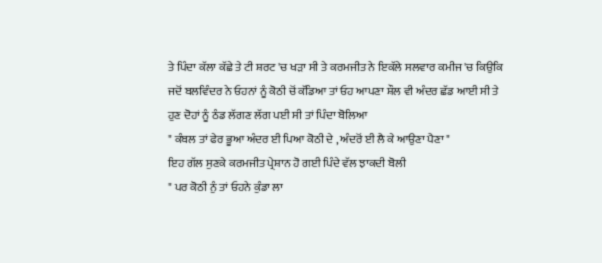ਤੇ ਪਿੰਦਾ ਕੱਲਾ ਕੱਛੇ ਤੇ ਟੀ ਸ਼ਰਟ 'ਚ ਖੜਾ ਸੀ ਤੇ ਕਰਮਜੀਤ ਨੇ ਇਕੱਲੇ ਸਲਵਾਰ ਕਮੀਜ 'ਚ ਕਿਉਕਿ ਜਦੋਂ ਬਲਵਿੰਦਰ ਨੇ ਓਹਨਾਂ ਨੂੰ ਕੋਠੀ ਚੋਂ ਕੱਡਿਆ ਤਾਂ ਓਹ ਆਪਣਾ ਸ਼ੌਲ ਵੀ ਅੰਦਰ ਛੱਡ ਆਈ ਸੀ ਤੇ ਹੁਣ ਦੋਹਾਂ ਨੂੰ ਠੰਡ ਲੱਗਣ ਲੱਗ ਪਈ ਸੀ ਤਾਂ ਪਿੰਦਾ ਬੋਲਿਆ
" ਕੰਬਲ ਤਾਂ ਫੇਰ ਭੂਆ ਅੰਦਰ ਈ ਪਿਆ ਕੋਠੀ ਦੇ , ਅੰਦਰੋਂ ਈ ਲੈ ਕੇ ਆਉਣਾ ਪੈਣਾ "
ਇਹ ਗੱਲ ਸੁਣਕੇ ਕਰਮਜੀਤ ਪ੍ਰੇਸ਼ਾਨ ਹੋ ਗਈ ਪਿੰਦੇ ਵੱਲ ਝਾਕਦੀ ਬੋਲੀ
" ਪਰ ਕੋਠੀ ਨੁੰ ਤਾਂ ਓਹਨੇ ਕੁੰਡਾ ਲਾ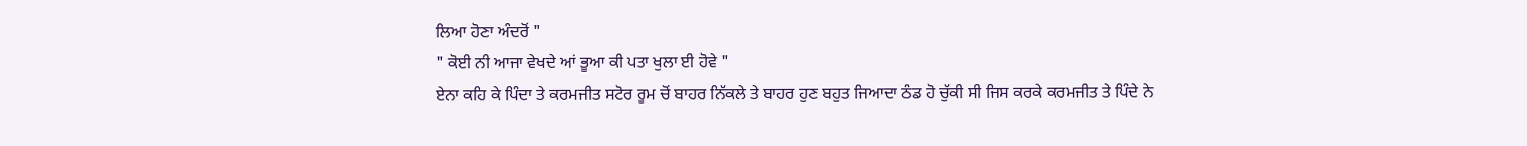ਲਿਆ ਹੋਣਾ ਅੰਦਰੋਂ "
" ਕੋਈ ਨੀ ਆਜਾ ਵੇਖਦੇ ਆਂ ਭੂਆ ਕੀ ਪਤਾ ਖੁਲਾ ਈ ਹੋਵੇ "
ਏਨਾ ਕਹਿ ਕੇ ਪਿੰਦਾ ਤੇ ਕਰਮਜੀਤ ਸਟੋਰ ਰੂਮ ਚੋਂ ਬਾਹਰ ਨਿੱਕਲੇ ਤੇ ਬਾਹਰ ਹੁਣ ਬਹੁਤ ਜਿਆਦਾ ਠੰਡ ਹੋ ਚੁੱਕੀ ਸੀ ਜਿਸ ਕਰਕੇ ਕਰਮਜੀਤ ਤੇ ਪਿੰਦੇ ਨੇ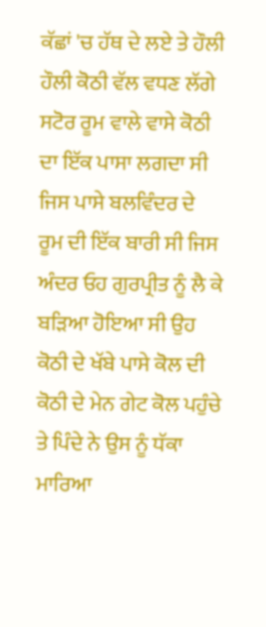ਕੱਛਾਂ 'ਚ ਹੱਥ ਦੇ ਲਏ ਤੇ ਹੌਲੀ ਹੌਲੀ ਕੋਠੀ ਵੱਲ ਵਧਣ ਲੱਗੇ
ਸਟੋਰ ਰੂਮ ਵਾਲੇ ਵਾਸੇ ਕੋਠੀ ਦਾ ਇੱਕ ਪਾਸਾ ਲਗਦਾ ਸੀ ਜਿਸ ਪਾਸੇ ਬਲਵਿੰਦਰ ਦੇ ਰੂਮ ਦੀ ਇੱਕ ਬਾਰੀ ਸੀ ਜਿਸ ਅੰਦਰ ਓਹ ਗੁਰਪ੍ਰੀਤ ਨੂੰ ਲੈ ਕੇ ਬੜਿਆ ਹੋਇਆ ਸੀ ਉਹ ਕੋਠੀ ਦੇ ਖੱਬੇ ਪਾਸੇ ਕੋਲ ਦੀ ਕੋਠੀ ਦੇ ਮੇਨ ਗੇਟ ਕੋਲ ਪਹੁੰਚੇ ਤੇ ਪਿੰਦੇ ਨੇ ਉਸ ਨੂੰ ਧੱਕਾ ਮਾਰਿਆ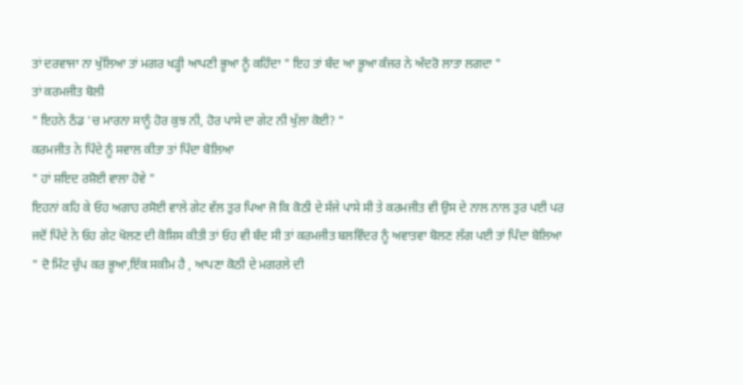ਤਾਂ ਦਰਵਾਜਾ ਨਾ ਖੁੱਲਿਆ ਤਾਂ ਮਗਰ ਖੜ੍ਹੀ ਆਪਣੀ ਭੂਆ ਨੂੰ ਕਹਿੰਦਾ " ਇਹ ਤਾਂ ਬੰਦ ਆ ਭੂਆ ਕੰਜਰ ਨੇ ਅੰਦਰੋ ਲਾਤਾ ਲਗਦਾ "
ਤਾਂ ਕਰਮਜੀਤ ਬੋਲੀ
" ਇਹਨੇ ਠੰਡ 'ਚ ਮਾਰਨਾ ਸਾਨੂੰ ਹੋਰ ਕੁਝ ਨੀ, ਹੋਰ ਪਾਸੇ ਦਾ ਗੇਟ ਨੀ ਖੁੱਲਾ ਕੋਈ? "
ਕਰਮਜੀਤ ਨੇ ਪਿੰਦੇ ਨੂੰ ਸਵਾਲ ਕੀਤਾ ਤਾਂ ਪਿੰਦਾ ਬੋਲਿਆ
" ਹਾਂ ਸ਼ਇਦ ਰਸ਼ੋਈ ਵਾਲਾ ਹੋਵੇ "
ਇਹਨਾਂ ਕਹਿ ਕੇ ਓਹ ਅਗਾਹ ਰਸੋਈ ਵਾਲੇ ਗੇਟ ਵੱਲ ਤੁਰ ਪਿਆ ਜੋ ਕਿ ਕੋਠੀ ਦੇ ਸੱਜੇ ਪਾਸੇ ਸੀ ਤੇ ਕਰਮਜੀਤ ਵੀ ਉਸ ਦੇ ਨਾਲ ਨਾਲ ਤੁਰ ਪਈ ਪਰ ਜਦੋਂ ਪਿੰਦੇ ਨੇ ਓਹ ਗੇਟ ਖੋਲਣ ਦੀ ਕੋਸ਼ਿਸ ਕੀਤੀ ਤਾਂ ਓਹ ਵੀ ਬੰਦ ਸੀ ਤਾਂ ਕਰਮਜੀਤ ਬਲਵਿੰਦਰ ਨੂੰ ਅਵਾਤਵਾ ਬੋਲਣ ਲੱਗ ਪਈ ਤਾਂ ਪਿੰਦਾ ਬੋਲਿਆ
" ਦੋ ਮਿੰਟ ਚੁੱਪ ਕਰ ਭੂਆ,ਇੱਕ ਸਕੀਮ ਹੈ , ਆਪਣਾ ਕੋਠੀ ਦੇ ਮਗਰਲੇ ਦੀ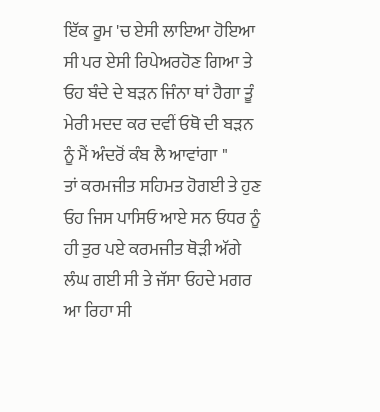ਇੱਕ ਰੂਮ 'ਚ ਏਸੀ ਲਾਇਆ ਹੋਇਆ ਸੀ ਪਰ ਏਸੀ ਰਿਪੇਅਰਹੋਣ ਗਿਆ ਤੇ ਓਹ ਬੰਦੇ ਦੇ ਬੜਨ ਜਿੰਨਾ ਥਾਂ ਹੈਗਾ ਤੂੰ ਮੇਰੀ ਮਦਦ ਕਰ ਦਵੀਂ ਓਥੋ ਦੀ ਬੜਨ ਨੂੰ ਮੈਂ ਅੰਦਰੋਂ ਕੰਬ ਲੈ ਆਵਾਂਗਾ "
ਤਾਂ ਕਰਮਜੀਤ ਸਹਿਮਤ ਹੋਗਈ ਤੇ ਹੁਣ ਓਹ ਜਿਸ ਪਾਸਿਓ ਆਏ ਸਨ ਓਧਰ ਨੂੰ ਹੀ ਤੁਰ ਪਏ ਕਰਮਜੀਤ ਥੋੜੀ ਅੱਗੇ ਲੰਘ ਗਈ ਸੀ ਤੇ ਜੱਸਾ ਓਹਦੇ ਮਗਰ ਆ ਰਿਹਾ ਸੀ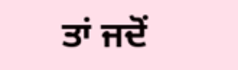ਤਾਂ ਜਦੋਂ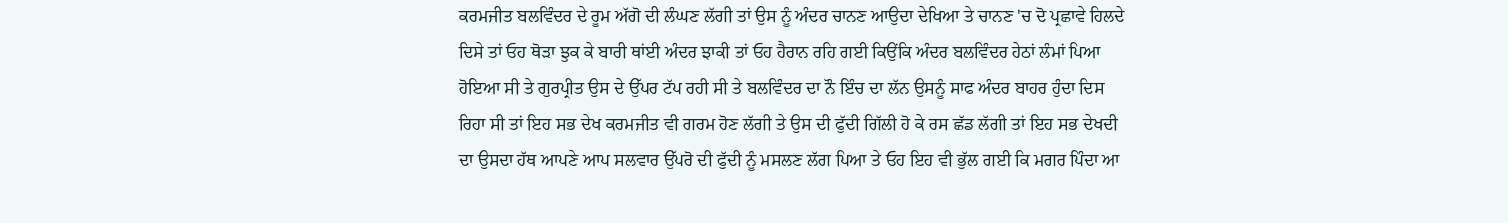ਕਰਮਜੀਤ ਬਲਵਿੰਦਰ ਦੇ ਰੂਮ ਅੱਗੋ ਦੀ ਲੰਘਣ ਲੱਗੀ ਤਾਂ ਉਸ ਨੂੰ ਅੰਦਰ ਚਾਨਣ ਆਉਦਾ ਦੇਖਿਆ ਤੇ ਚਾਨਣ 'ਚ ਦੋ ਪ੍ਰਛਾਵੇ ਹਿਲਦੇ ਦਿਸੇ ਤਾਂ ਓਹ ਥੋੜਾ ਝੁਕ ਕੇ ਬਾਰੀ ਥਾਂਈ ਅੰਦਰ ਝਾਕੀ ਤਾਂ ਓਹ ਹੈਰਾਨ ਰਹਿ ਗਈ ਕਿਉਂਕਿ ਅੰਦਰ ਬਲਵਿੰਦਰ ਹੇਠਾਂ ਲੰਮਾਂ ਪਿਆ ਹੋਇਆ ਸੀ ਤੇ ਗੁਰਪ੍ਰੀਤ ਉਸ ਦੇ ਉੱਪਰ ਟੱਪ ਰਹੀ ਸੀ ਤੇ ਬਲਵਿੰਦਰ ਦਾ ਨੌ ਇੰਚ ਦਾ ਲੱਨ ਉਸਨੂੰ ਸਾਫ ਅੰਦਰ ਬਾਹਰ ਹੁੰਦਾ ਦਿਸ ਰਿਹਾ ਸੀ ਤਾਂ ਇਹ ਸਭ ਦੇਖ ਕਰਮਜੀਤ ਵੀ ਗਰਮ ਹੋਣ ਲੱਗੀ ਤੇ ਉਸ ਦੀ ਫੁੱਦੀ ਗਿੱਲੀ ਹੋ ਕੇ ਰਸ ਛੱਡ ਲੱਗੀ ਤਾਂ ਇਹ ਸਭ ਦੇਖਦੀ ਦਾ ਉਸਦਾ ਹੱਥ ਆਪਣੇ ਆਪ ਸਲਵਾਰ ਉੱਪਰੋ ਦੀ ਫੁੱਦੀ ਨੂੰ ਮਸਲਣ ਲੱਗ ਪਿਆ ਤੇ ਓਹ ਇਹ ਵੀ ਭੁੱਲ ਗਈ ਕਿ ਮਗਰ ਪਿੰਦਾ ਆ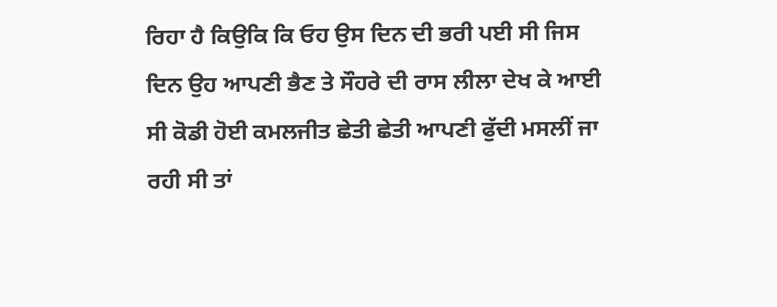ਰਿਹਾ ਹੈ ਕਿਉਕਿ ਕਿ ਓਹ ਉਸ ਦਿਨ ਦੀ ਭਰੀ ਪਈ ਸੀ ਜਿਸ ਦਿਨ ਉਹ ਆਪਣੀ ਭੈਣ ਤੇ ਸੌਹਰੇ ਦੀ ਰਾਸ ਲੀਲਾ ਦੇਖ ਕੇ ਆਈ ਸੀ ਕੋਡੀ ਹੋਈ ਕਮਲਜੀਤ ਛੇਤੀ ਛੇਤੀ ਆਪਣੀ ਫੁੱਦੀ ਮਸਲੀਂ ਜਾ ਰਹੀ ਸੀ ਤਾਂ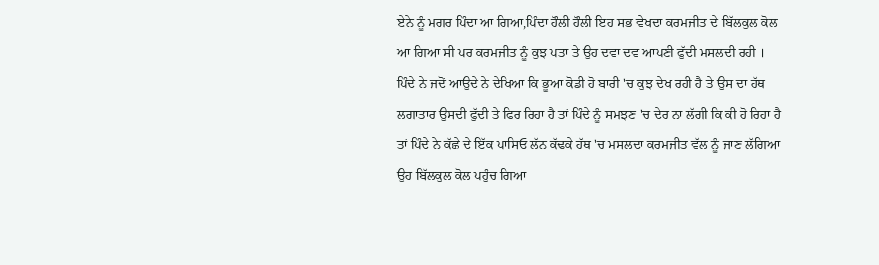ਏਨੇ ਨੂੰ ਮਗਰ ਪਿੰਦਾ ਆ ਗਿਆ,ਪਿੰਦਾ ਹੌਲੀ ਹੌਲੀ ਇਹ ਸਭ ਵੇਖਦਾ ਕਰਮਜੀਤ ਦੇ ਬਿੱਲਕੁਲ ਕੋਲ ਆ ਗਿਆ ਸੀ ਪਰ ਕਰਮਜੀਤ ਨੂੰ ਕੁਝ ਪਤਾ ਤੇ ਉਹ ਦਵਾ ਦਵ ਆਪਣੀ ਫੁੱਦੀ ਮਸਲਦੀ ਰਹੀ ।
ਪਿੰਦੇ ਨੇ ਜਦੋਂ ਆਉਦੇ ਨੇ ਦੇਖਿਆ ਕਿ ਭੂਆ ਕੋਡੀ ਹੋ ਬਾਰੀ 'ਚ ਕੁਝ ਦੇਖ ਰਹੀ ਹੈ ਤੇ ਉਸ ਦਾ ਹੱਥ ਲਗਾਤਾਰ ਉਸਦੀ ਫੁੱਦੀ ਤੇ ਫਿਰ ਰਿਹਾ ਹੈ ਤਾਂ ਪਿੰਦੇ ਨੂੰ ਸਮਝਣ 'ਚ ਦੇਰ ਨਾ ਲੱਗੀ ਕਿ ਕੀ ਹੋ ਰਿਹਾ ਹੈ ਤਾਂ ਪਿੰਦੇ ਨੇ ਕੱਛੇ ਦੇ ਇੱਕ ਪਾਸਿਓ ਲੱਨ ਕੱਢਕੇ ਹੱਥ 'ਚ ਮਸਲਦਾ ਕਰਮਜੀਤ ਵੱਲ ਨੂੰ ਜਾਣ ਲੱਗਿਆ ਉਹ ਬਿੱਲਕੁਲ ਕੋਲ ਪਹੁੰਚ ਗਿਆ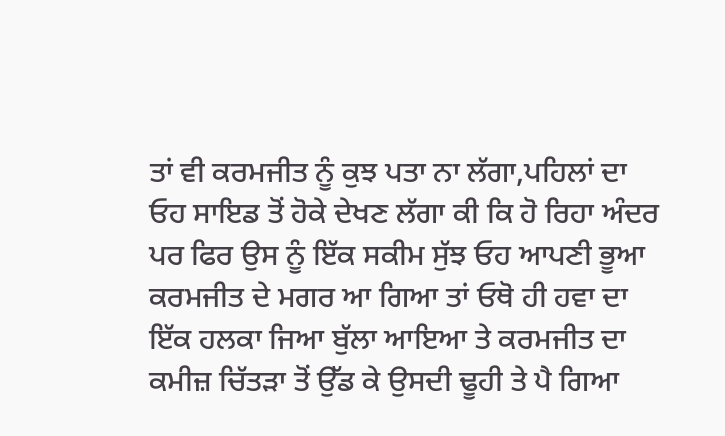ਤਾਂ ਵੀ ਕਰਮਜੀਤ ਨੂੰ ਕੁਝ ਪਤਾ ਨਾ ਲੱਗਾ,ਪਹਿਲਾਂ ਦਾ ਓਹ ਸਾਇਡ ਤੋਂ ਹੋਕੇ ਦੇਖਣ ਲੱਗਾ ਕੀ ਕਿ ਹੋ ਰਿਹਾ ਅੰਦਰ ਪਰ ਫਿਰ ਉਸ ਨੂੰ ਇੱਕ ਸਕੀਮ ਸੁੱਝ ਓਹ ਆਪਣੀ ਭੂਆ ਕਰਮਜੀਤ ਦੇ ਮਗਰ ਆ ਗਿਆ ਤਾਂ ਓਥੋ ਹੀ ਹਵਾ ਦਾ ਇੱਕ ਹਲਕਾ ਜਿਆ ਬੁੱਲਾ ਆਇਆ ਤੇ ਕਰਮਜੀਤ ਦਾ ਕਮੀਜ਼ ਚਿੱਤੜਾ ਤੋਂ ਉੱਡ ਕੇ ਉਸਦੀ ਢੂਹੀ ਤੇ ਪੈ ਗਿਆ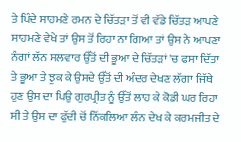ਤੇ ਪਿੰਦੇ ਸਾਹਮਣੇ ਰਮਨ ਦੇ ਚਿੱਤੜਾ ਤੋਂ ਵੀ ਵੱਡੇ ਚਿੱਤੜ ਆਪਣੇ ਸਾਹਮਣੇ ਵੇਖੇ ਤਾਂ ਉਸ ਤੋਂ ਰਿਹਾ ਨਾ ਗਿਆ ਤਾਂ ਉਸ ਨੇ ਆਪਣਾ ਨੰਗਾਂ ਲੱਨ ਸਲਵਾਰ ਉੱਤੋਂ ਦੀ ਭੂਆ ਦੇ ਚਿੱਤੜਾਂ 'ਚ ਫਸਾ ਦਿੱਤਾ ਤੇ ਭੂਆ ਤੇ ਝੁਕ ਕੇ ਉਸਦੇ ਉੱਤੋਂ ਦੀ ਅੰਦਰ ਦੇਖਣ ਲੱਗਾ ਜਿੱਥੇ ਹੁਣ ਉਸ ਦਾ ਪਿਉ ਗੁਰਪ੍ਰੀਤ ਨੂੰ ਉੱਤੋਂ ਲਾਹ ਕੇ ਕੋਡੀ ਘਰ ਰਿਹਾ ਸੀ ਤੇ ਉਸ ਦਾ ਫੁੱਦੀ ਚੋਂ ਨਿੱਕਲਿਆ ਲੰਨ ਦੇਖ ਕੇ ਕਰਮਜੀਤ ਦੇ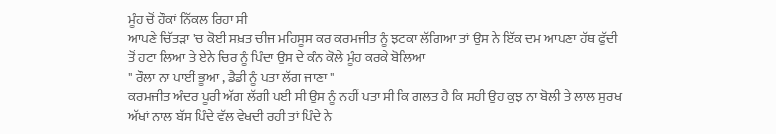ਮੂੰਹ ਚੋਂ ਹੌਕਾਂ ਨਿੱਕਲ ਰਿਹਾ ਸੀ
ਆਪਣੇ ਚਿੱਤੜਾ 'ਚ ਕੋਈ ਸਖ਼ਤ ਚੀਜ ਮਹਿਸੂਸ ਕਰ ਕਰਮਜੀਤ ਨੂੰ ਝਟਕਾ ਲੱਗਿਆ ਤਾਂ ਉਸ ਨੇ ਇੱਕ ਦਮ ਆਪਣਾ ਹੱਥ ਫੁੱਦੀ ਤੋਂ ਹਟਾ ਲਿਆ ਤੇ ਏਨੇ ਚਿਰ ਨੂੰ ਪਿੰਦਾ ਉਸ ਦੇ ਕੰਨ ਕੋਲੇ ਮੂੰਹ ਕਰਕੇ ਬੋਲਿਆ
" ਰੌਲਾ ਨਾ ਪਾਈਂ ਭੂਆ , ਡੈਡੀ ਨੂੰ ਪਤਾ ਲੱਗ ਜਾਣਾ "
ਕਰਮਜੀਤ ਅੰਦਰ ਪੂਰੀ ਅੱਗ ਲੱਗੀ ਪਈ ਸੀ ਉਸ ਨੂੰ ਨਹੀਂ ਪਤਾ ਸੀ ਕਿ ਗਲਤ ਹੈ ਕਿ ਸਹੀ ਉਹ ਕੁਝ ਨਾ ਬੋਲੀ ਤੇ ਲਾਲ ਸੁਰਖ ਅੱਖਾਂ ਨਾਲ ਬੱਸ ਪਿੰਦੇ ਵੱਲ ਵੇਖਦੀ ਰਹੀ ਤਾਂ ਪਿੰਦੇ ਨੇ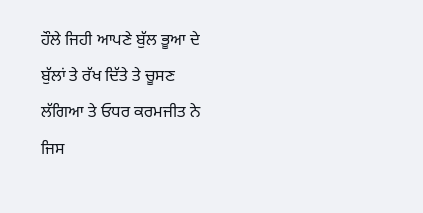ਹੌਲੇ ਜਿਹੀ ਆਪਣੇ ਬੁੱਲ ਭੂਆ ਦੇ ਬੁੱਲਾਂ ਤੇ ਰੱਖ ਦਿੱਤੇ ਤੇ ਚੂਸਣ ਲੱਗਿਆ ਤੇ ਓਧਰ ਕਰਮਜੀਤ ਨੇ ਜਿਸ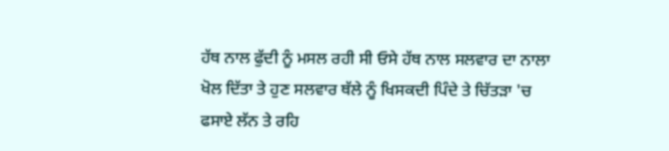ਹੱਥ ਨਾਲ ਫੁੱਦੀ ਨੂੰ ਮਸਲ ਰਹੀ ਸੀ ਓਸੇ ਹੱਥ ਨਾਲ ਸਲਵਾਰ ਦਾ ਨਾਲਾ ਖੋਲ ਦਿੱਤਾ ਤੇ ਹੁਣ ਸਲਵਾਰ ਥੱਲੇ ਨੂੰ ਖਿਸਕਦੀ ਪਿੰਦੇ ਤੇ ਚਿੱਤੜਾ 'ਚ ਫਸਾਏ ਲੱਨ ਤੇ ਰਹਿ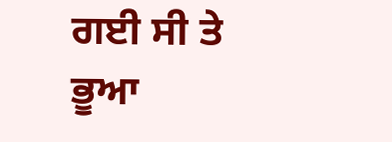ਗਈ ਸੀ ਤੇ ਭੂਆ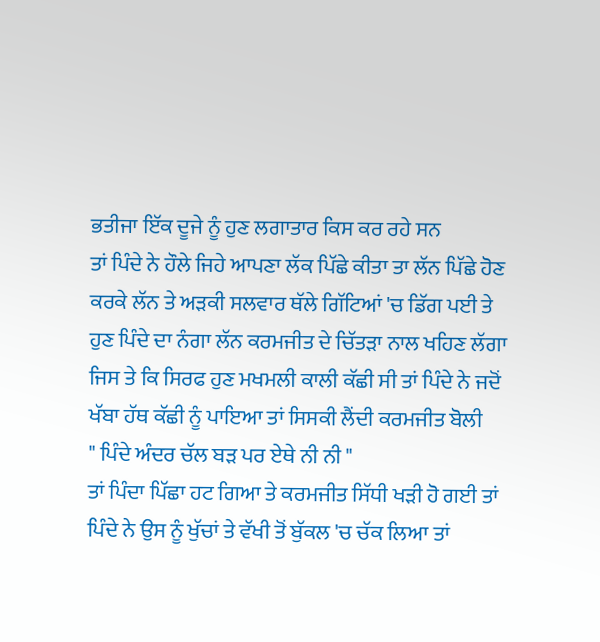ਭਤੀਜਾ ਇੱਕ ਦੂਜੇ ਨੂੰ ਹੁਣ ਲਗਾਤਾਰ ਕਿਸ ਕਰ ਰਹੇ ਸਨ
ਤਾਂ ਪਿੰਦੇ ਨੇ ਹੌਲੇ ਜਿਹੇ ਆਪਣਾ ਲੱਕ ਪਿੱਛੇ ਕੀਤਾ ਤਾ ਲੱਨ ਪਿੱਛੇ ਹੋਣ ਕਰਕੇ ਲੱਨ ਤੇ ਅੜਕੀ ਸਲਵਾਰ ਥੱਲੇ ਗਿੱਟਿਆਂ 'ਚ ਡਿੱਗ ਪਈ ਤੇ ਹੁਣ ਪਿੰਦੇ ਦਾ ਨੰਗਾ ਲੱਨ ਕਰਮਜੀਤ ਦੇ ਚਿੱਤੜਾ ਨਾਲ ਖਹਿਣ ਲੱਗਾ ਜਿਸ ਤੇ ਕਿ ਸਿਰਫ ਹੁਣ ਮਖਮਲੀ ਕਾਲੀ ਕੱਛੀ ਸੀ ਤਾਂ ਪਿੰਦੇ ਨੇ ਜਦੋਂ ਖੱਬਾ ਹੱਥ ਕੱਛੀ ਨੂੰ ਪਾਇਆ ਤਾਂ ਸਿਸਕੀ ਲੈਂਦੀ ਕਰਮਜੀਤ ਬੋਲੀ
" ਪਿੰਦੇ ਅੰਦਰ ਚੱਲ ਬੜ ਪਰ ਏਥੇ ਨੀ ਨੀ "
ਤਾਂ ਪਿੰਦਾ ਪਿੱਛਾ ਹਟ ਗਿਆ ਤੇ ਕਰਮਜੀਤ ਸਿੱਧੀ ਖੜੀ ਹੋ ਗਈ ਤਾਂ ਪਿੰਦੇ ਨੇ ਉਸ ਨੂੰ ਖੁੱਚਾਂ ਤੇ ਵੱਖੀ ਤੋਂ ਬੁੱਕਲ 'ਚ ਚੱਕ ਲਿਆ ਤਾਂ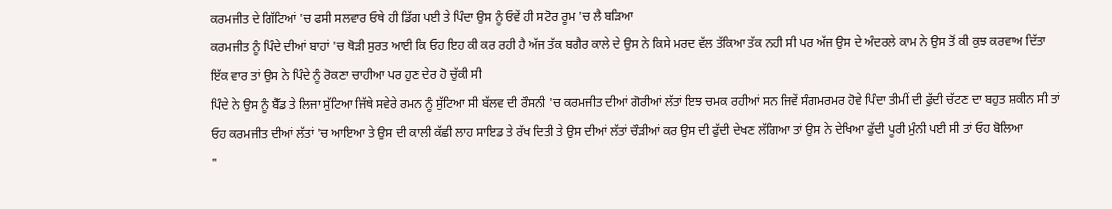ਕਰਮਜੀਤ ਦੇ ਗਿੱਟਿਆਂ 'ਚ ਫਸੀ ਸਲਵਾਰ ਓਥੇ ਹੀ ਡਿੱਗ ਪਈ ਤੇ ਪਿੰਦਾ ਉਸ ਨੂੰ ਓਵੇਂ ਹੀ ਸਟੋਰ ਰੂਮ 'ਚ ਲੈ ਬੜਿਆ
ਕਰਮਜੀਤ ਨੂੰ ਪਿੰਦੇ ਦੀਆਂ ਬਾਹਾਂ 'ਚ ਥੋੜੀ ਸੁਰਤ ਆਈ ਕਿ ਓਹ ਇਹ ਕੀ ਕਰ ਰਹੀ ਹੈ ਅੱਜ ਤੱਕ ਬਗੈਰ ਕਾਲੇ ਦੇ ਉਸ ਨੇ ਕਿਸੇ ਮਰਦ ਵੱਲ ਤੱਕਿਆ ਤੱਕ ਨਹੀ ਸੀ ਪਰ ਅੱਜ ਉਸ ਦੇ ਅੰਦਰਲੇ ਕਾਮ ਨੇ ਉਸ ਤੋਂ ਕੀ ਕੁਝ ਕਰਵਾਅ ਦਿੱਤਾ ਇੱਕ ਵਾਰ ਤਾਂ ਉਸ ਨੇ ਪਿੰਦੇ ਨੂੰ ਰੋਕਣਾ ਚਾਹੀਆ ਪਰ ਹੁਣ ਦੇਰ ਹੋ ਚੁੱਕੀ ਸੀ
ਪਿੰਦੇ ਨੇ ਉਸ ਨੂੰ ਬੈੱਡ ਤੇ ਲਿਜਾ ਸੁੱਟਿਆ ਜਿੱਥੇ ਸਵੇਰੇ ਰਮਨ ਨੂੰ ਸੁੱਟਿਆ ਸੀ ਬੱਲਵ ਦੀ ਰੌਸਨੀ 'ਚ ਕਰਮਜੀਤ ਦੀਆਂ ਗੋਰੀਆਂ ਲੱਤਾਂ ਇਝ ਚਮਕ ਰਹੀਆਂ ਸਨ ਜਿਵੇਂ ਸੰਗਮਰਮਰ ਹੋਵੇ ਪਿੰਦਾ ਤੀਮੀਂ ਦੀ ਫੁੱਦੀ ਚੱਟਣ ਦਾ ਬਹੁਤ ਸ਼ਕੀਨ ਸੀ ਤਾਂ ਓਹ ਕਰਮਜੀਤ ਦੀਆਂ ਲੱਤਾਂ 'ਚ ਆਇਆ ਤੇ ਉਸ ਦੀ ਕਾਲੀ ਕੱਛੀ ਲਾਹ ਸਾਇਡ ਤੇ ਰੱਖ ਦਿਤੀ ਤੇ ਉਸ ਦੀਆਂ ਲੱਤਾਂ ਚੌੜੀਆਂ ਕਰ ਉਸ ਦੀ ਫੁੱਦੀ ਦੇਖਣ ਲੱਗਿਆ ਤਾਂ ਉਸ ਨੇ ਦੇਖਿਆ ਫੁੱਦੀ ਪੂਰੀ ਮੁੰਨੀ ਪਈ ਸੀ ਤਾਂ ਓਹ ਬੋਲਿਆ
"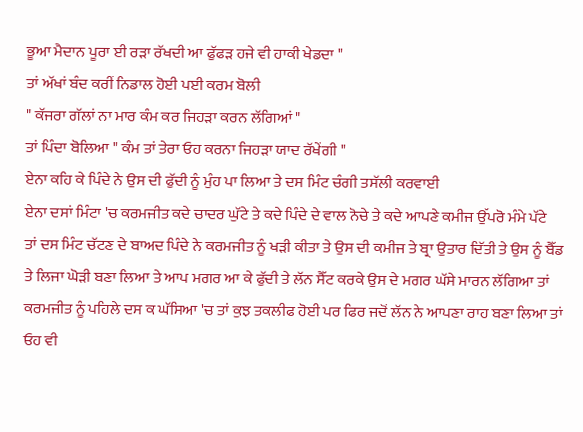ਭੂਆ ਮੈਦਾਨ ਪੂਰਾ ਈ ਰੜਾ ਰੱਖਦੀ ਆ ਫੁੱਫੜ ਹਜੇ ਵੀ ਹਾਕੀ ਖੇਡਦਾ "
ਤਾਂ ਅੱਖਾਂ ਬੰਦ ਕਰੀਂ ਨਿਡਾਲ ਹੋਈ ਪਈ ਕਰਮ ਬੋਲੀ
" ਕੱਜਰਾ ਗੱਲਾਂ ਨਾ ਮਾਰ ਕੰਮ ਕਰ ਜਿਹੜਾ ਕਰਨ ਲੱਗਿਆਂ "
ਤਾਂ ਪਿੰਦਾ ਬੋਲਿਆ " ਕੰਮ ਤਾਂ ਤੇਰਾ ਓਹ ਕਰਨਾ ਜਿਹੜਾ ਯਾਦ ਰੱਖੇਂਗੀ "
ਏਨਾ ਕਹਿ ਕੇ ਪਿੰਦੇ ਨੇ ਉਸ ਦੀ ਫੁੱਦੀ ਨੂੰ ਮੁੰਹ ਪਾ ਲਿਆ ਤੇ ਦਸ ਮਿੰਟ ਚੰਗੀ ਤਸੱਲੀ ਕਰਵਾਈ
ਏਨਾ ਦਸਾਂ ਮਿੰਟਾ 'ਚ ਕਰਮਜੀਤ ਕਦੇ ਚਾਦਰ ਘੁੱਟੇ ਤੇ ਕਦੇ ਪਿੰਦੇ ਦੇ ਵਾਲ ਨੋਚੇ ਤੇ ਕਦੇ ਆਪਣੇ ਕਮੀਜ ਉੱਪਰੋ ਮੰਮੇ ਪੱਟੇ
ਤਾਂ ਦਸ ਮਿੰਟ ਚੱਟਣ ਦੇ ਬਾਅਦ ਪਿੰਦੇ ਨੇ ਕਰਮਜੀਤ ਨੂੰ ਖੜੀ ਕੀਤਾ ਤੇ ਉਸ ਦੀ ਕਮੀਜ ਤੇ ਬ੍ਰਾ ਉਤਾਰ ਦਿੱਤੀ ਤੇ ਉਸ ਨੂੰ ਬੈੱਡ ਤੇ ਲਿਜਾ ਘੋੜੀ ਬਣਾ ਲਿਆ ਤੇ ਆਪ ਮਗਰ ਆ ਕੇ ਫੁੱਦੀ ਤੇ ਲੱਨ ਸੈੱਟ ਕਰਕੇ ਉਸ ਦੇ ਮਗਰ ਘੱਸੇ ਮਾਰਨ ਲੱਗਿਆ ਤਾਂ ਕਰਮਜੀਤ ਨੂੰ ਪਹਿਲੇ ਦਸ ਕ ਘੱਸਿਆ 'ਚ ਤਾਂ ਕੁਝ ਤਕਲੀਫ ਹੋਈ ਪਰ ਫਿਰ ਜਦੋਂ ਲੱਨ ਨੇ ਆਪਣਾ ਰਾਹ ਬਣਾ ਲਿਆ ਤਾਂ ਓਹ ਵੀ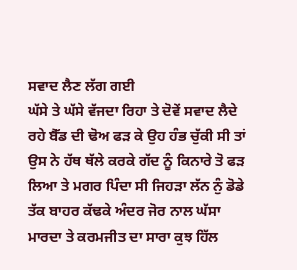ਸਵਾਦ ਲੈਣ ਲੱਗ ਗਈ
ਘੱਸੇ ਤੇ ਘੱਸੇ ਵੱਜਦਾ ਰਿਹਾ ਤੇ ਦੋਵੇਂ ਸਵਾਦ ਲੈਦੇ ਰਹੇ ਬੈੱਡ ਦੀ ਢੋਅ ਫੜ ਕੇ ਉਹ ਹੰਭ ਚੁੱਕੀ ਸੀ ਤਾਂ ਉਸ ਨੇ ਹੱਥ ਥੱਲੇ ਕਰਕੇ ਗੱਦ ਨੂੰ ਕਿਨਾਰੇ ਤੋ ਫੜ ਲਿਆ ਤੇ ਮਗਰ ਪਿੰਦਾ ਸੀ ਜਿਹੜਾ ਲੱਨ ਨੁੰ ਡੋਡੇ ਤੱਕ ਬਾਹਰ ਕੱਢਕੇ ਅੰਦਰ ਜੋਰ ਨਾਲ ਘੱਸਾ ਮਾਰਦਾ ਤੇ ਕਰਮਜੀਤ ਦਾ ਸਾਰਾ ਕੁਝ ਹਿੱਲ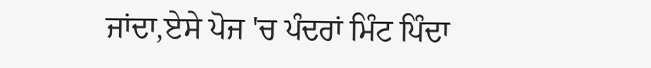ਜਾਂਦਾ,ਏਸੇ ਪੋਜ 'ਚ ਪੰਦਰਾਂ ਮਿੰਟ ਪਿੰਦਾ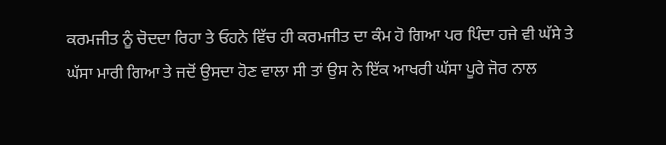ਕਰਮਜੀਤ ਨੂੰ ਚੋਦਦਾ ਰਿਹਾ ਤੇ ਓਹਨੇ ਵਿੱਚ ਹੀ ਕਰਮਜੀਤ ਦਾ ਕੰਮ ਹੋ ਗਿਆ ਪਰ ਪਿੰਦਾ ਹਜੇ ਵੀ ਘੱਸੇ ਤੇ ਘੱਸਾ ਮਾਰੀ ਗਿਆ ਤੇ ਜਦੋਂ ਉਸਦਾ ਹੋਣ ਵਾਲਾ ਸੀ ਤਾਂ ਉਸ ਨੇ ਇੱਕ ਆਖਰੀ ਘੱਸਾ ਪੂਰੇ ਜੋਰ ਨਾਲ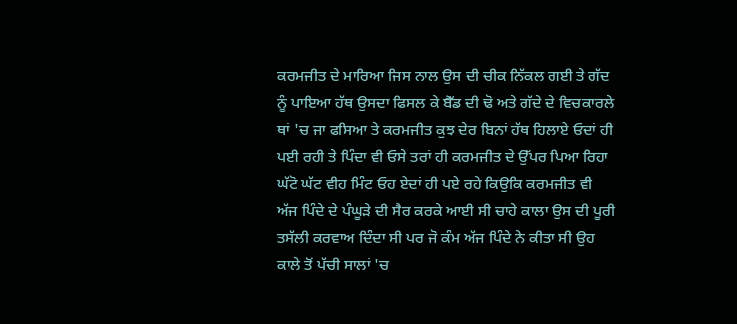ਕਰਮਜੀਤ ਦੇ ਮਾਰਿਆ ਜਿਸ ਨਾਲ ਉਸ ਦੀ ਚੀਕ ਨਿੱਕਲ ਗਈ ਤੇ ਗੱਦ ਨੂੰ ਪਾਇਆ ਹੱਥ ਉਸਦਾ ਫਿਸਲ ਕੇ ਬੈੱਡ ਦੀ ਢੋ ਅਤੇ ਗੱਦੇ ਦੇ ਵਿਚਕਾਰਲੇ ਥਾਂ 'ਚ ਜਾ ਫਸਿਆ ਤੇ ਕਰਮਜੀਤ ਕੁਝ ਦੇਰ ਬਿਨਾਂ ਹੱਥ ਹਿਲਾਏ ਓਦਾਂ ਹੀ ਪਈ ਰਹੀ ਤੇ ਪਿੰਦਾ ਵੀ ਓਸੇ ਤਰਾਂ ਹੀ ਕਰਮਜੀਤ ਦੇ ਉੱਪਰ ਪਿਆ ਰਿਹਾ
ਘੱਟੋ ਘੱਟ ਵੀਹ ਮਿੰਟ ਓਹ ਏਦਾਂ ਹੀ ਪਏ ਰਹੇ ਕਿਉਕਿ ਕਰਮਜੀਤ ਵੀ ਅੱਜ ਪਿੰਦੇ ਦੇ ਪੰਘੂੜੇ ਦੀ ਸੈਰ ਕਰਕੇ ਆਈ ਸੀ ਚਾਹੇ ਕਾਲਾ ਉਸ ਦੀ ਪੂਰੀ ਤਸੱਲੀ ਕਰਵਾਅ ਦਿੰਦਾ ਸੀ ਪਰ ਜੋ ਕੰਮ ਅੱਜ ਪਿੰਦੇ ਨੇ ਕੀਤਾ ਸੀ ਉਹ ਕਾਲੇ ਤੋਂ ਪੱਚੀ ਸਾਲਾਂ 'ਚ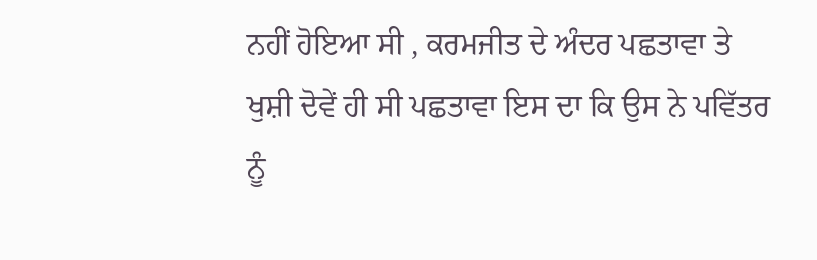ਨਹੀਂ ਹੋਇਆ ਸੀ , ਕਰਮਜੀਤ ਦੇ ਅੰਦਰ ਪਛਤਾਵਾ ਤੇ ਖੁਸ਼ੀ ਦੋਵੇਂ ਹੀ ਸੀ ਪਛਤਾਵਾ ਇਸ ਦਾ ਕਿ ਉਸ ਨੇ ਪਵਿੱਤਰ ਨੂੰ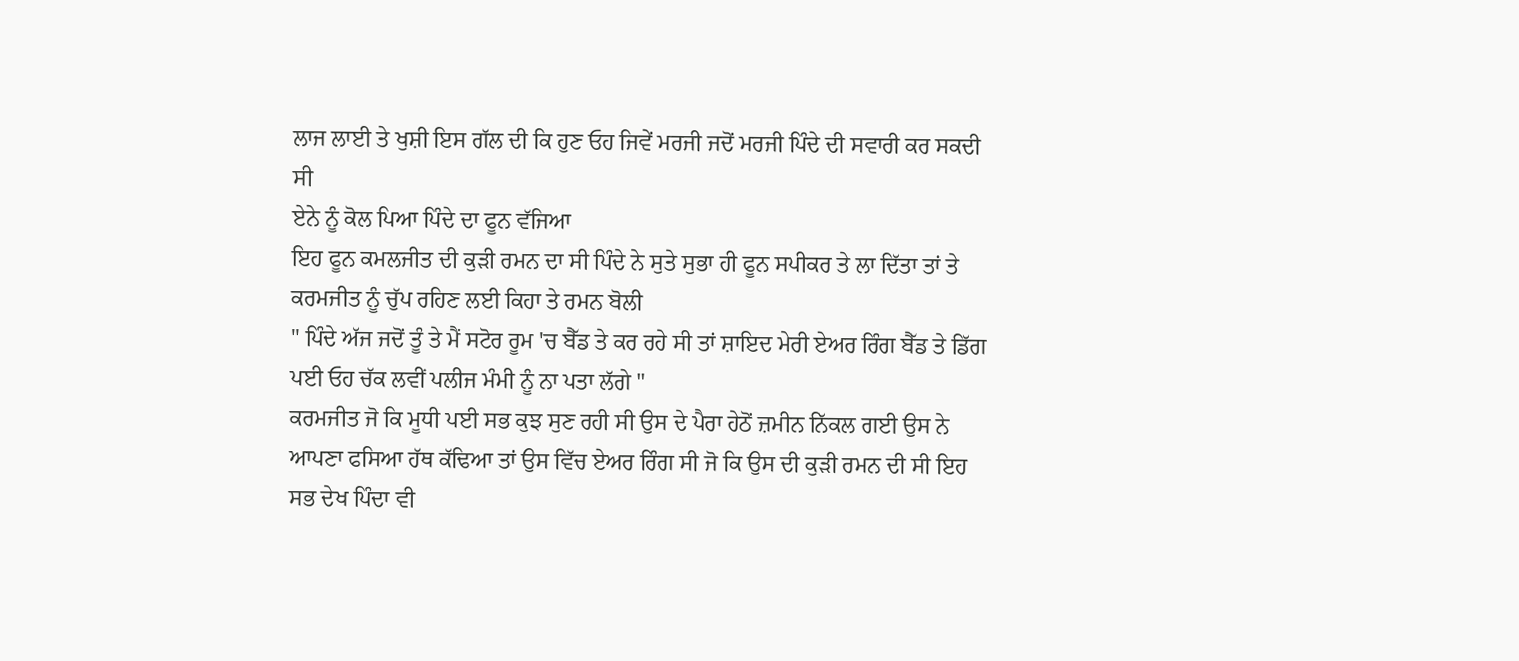ਲਾਜ ਲਾਈ ਤੇ ਖੁਸ਼ੀ ਇਸ ਗੱਲ ਦੀ ਕਿ ਹੁਣ ਓਹ ਜਿਵੇਂ ਮਰਜੀ ਜਦੋਂ ਮਰਜੀ ਪਿੰਦੇ ਦੀ ਸਵਾਰੀ ਕਰ ਸਕਦੀ ਸੀ
ਏਨੇ ਨੂੰ ਕੋਲ ਪਿਆ ਪਿੰਦੇ ਦਾ ਫੂਨ ਵੱਜਿਆ
ਇਹ ਫੂਨ ਕਮਲਜੀਤ ਦੀ ਕੁੜੀ ਰਮਨ ਦਾ ਸੀ ਪਿੰਦੇ ਨੇ ਸੁਤੇ ਸੁਭਾ ਹੀ ਫੂਨ ਸਪੀਕਰ ਤੇ ਲਾ ਦਿੱਤਾ ਤਾਂ ਤੇ ਕਰਮਜੀਤ ਨੂੰ ਚੁੱਪ ਰਹਿਣ ਲਈ ਕਿਹਾ ਤੇ ਰਮਨ ਬੋਲੀ
" ਪਿੰਦੇ ਅੱਜ ਜਦੋਂ ਤੂੰ ਤੇ ਮੈਂ ਸਟੋਰ ਰੂਮ 'ਚ ਬੈੱਡ ਤੇ ਕਰ ਰਹੇ ਸੀ ਤਾਂ ਸ਼ਾਇਦ ਮੇਰੀ ਏਅਰ ਰਿੰਗ ਬੈੱਡ ਤੇ ਡਿੱਗ ਪਈ ਓਹ ਚੱਕ ਲਵੀਂ ਪਲੀਜ ਮੰਮੀ ਨੂੰ ਨਾ ਪਤਾ ਲੱਗੇ "
ਕਰਮਜੀਤ ਜੋ ਕਿ ਮੂਧੀ ਪਈ ਸਭ ਕੁਝ ਸੁਣ ਰਹੀ ਸੀ ਉਸ ਦੇ ਪੈਰਾ ਹੇਠੋਂ ਜ਼ਮੀਨ ਨਿੱਕਲ ਗਈ ਉਸ ਨੇ ਆਪਣਾ ਫਸਿਆ ਹੱਥ ਕੱਢਿਆ ਤਾਂ ਉਸ ਵਿੱਚ ਏਅਰ ਰਿੰਗ ਸੀ ਜੋ ਕਿ ਉਸ ਦੀ ਕੁੜੀ ਰਮਨ ਦੀ ਸੀ ਇਹ ਸਭ ਦੇਖ ਪਿੰਦਾ ਵੀ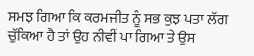ਸਮਝ ਗਿਆ ਕਿ ਕਰਮਜੀਤ ਨੂੰ ਸਭ ਕੁਝ ਪਤਾ ਲੱਗ ਚੁੱਕਿਆ ਹੈ ਤਾਂ ਉਹ ਨੀਵੀਂ ਪਾ ਗਿਆ ਤੇ ਉਸ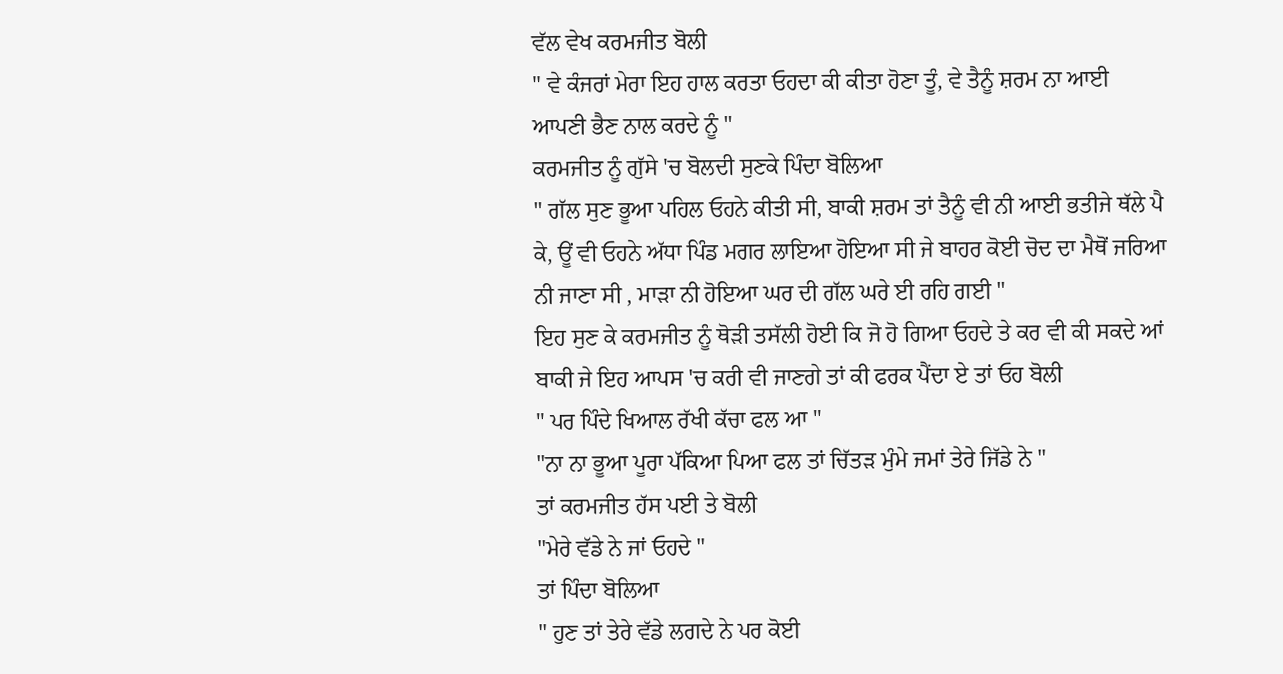ਵੱਲ ਵੇਖ ਕਰਮਜੀਤ ਬੋਲੀ
" ਵੇ ਕੰਜਰਾਂ ਮੇਰਾ ਇਹ ਹਾਲ ਕਰਤਾ ਓਹਦਾ ਕੀ ਕੀਤਾ ਹੋਣਾ ਤੂੰ, ਵੇ ਤੈਨੂੰ ਸ਼ਰਮ ਨਾ ਆਈ ਆਪਣੀ ਭੈਣ ਨਾਲ ਕਰਦੇ ਨੂੰ "
ਕਰਮਜੀਤ ਨੂੰ ਗੁੱਸੇ 'ਚ ਬੋਲਦੀ ਸੁਣਕੇ ਪਿੰਦਾ ਬੋਲਿਆ
" ਗੱਲ ਸੁਣ ਭੂਆ ਪਹਿਲ ਓਹਨੇ ਕੀਤੀ ਸੀ, ਬਾਕੀ ਸ਼ਰਮ ਤਾਂ ਤੈਨੂੰ ਵੀ ਨੀ ਆਈ ਭਤੀਜੇ ਥੱਲੇ ਪੈ ਕੇ, ਊਂ ਵੀ ਓਹਨੇ ਅੱਧਾ ਪਿੰਡ ਮਗਰ ਲਾਇਆ ਹੋਇਆ ਸੀ ਜੇ ਬਾਹਰ ਕੋਈ ਚੋਦ ਦਾ ਮੈਥੋਂ ਜਰਿਆ ਨੀ ਜਾਣਾ ਸੀ , ਮਾੜਾ ਨੀ ਹੋਇਆ ਘਰ ਦੀ ਗੱਲ ਘਰੇ ਈ ਰਹਿ ਗਈ "
ਇਹ ਸੁਣ ਕੇ ਕਰਮਜੀਤ ਨੂੰ ਥੋੜੀ ਤਸੱਲੀ ਹੋਈ ਕਿ ਜੋ ਹੋ ਗਿਆ ਓਹਦੇ ਤੇ ਕਰ ਵੀ ਕੀ ਸਕਦੇ ਆਂ ਬਾਕੀ ਜੇ ਇਹ ਆਪਸ 'ਚ ਕਰੀ ਵੀ ਜਾਣਗੇ ਤਾਂ ਕੀ ਫਰਕ ਪੈਂਦਾ ਏ ਤਾਂ ਓਹ ਬੋਲੀ
" ਪਰ ਪਿੰਦੇ ਖਿਆਲ ਰੱਖੀ ਕੱਚਾ ਫਲ ਆ "
"ਨਾ ਨਾ ਭੂਆ ਪੂਰਾ ਪੱਕਿਆ ਪਿਆ ਫਲ ਤਾਂ ਚਿੱਤੜ ਮੁੰਮੇ ਜਮਾਂ ਤੇਰੇ ਜਿੱਡੇ ਨੇ "
ਤਾਂ ਕਰਮਜੀਤ ਹੱਸ ਪਈ ਤੇ ਬੋਲੀ
"ਮੇਰੇ ਵੱਡੇ ਨੇ ਜਾਂ ਓਹਦੇ "
ਤਾਂ ਪਿੰਦਾ ਬੋਲਿਆ
" ਹੁਣ ਤਾਂ ਤੇਰੇ ਵੱਡੇ ਲਗਦੇ ਨੇ ਪਰ ਕੋਈ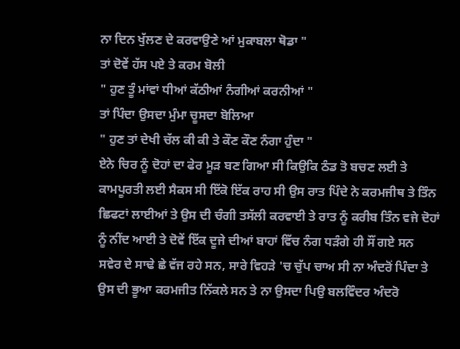ਨਾ ਦਿਨ ਖੁੱਲਣ ਦੇ ਕਰਵਾਉਣੇ ਆਂ ਮੁਕਾਬਲਾ ਥੋਡਾ "
ਤਾਂ ਦੋਵੇਂ ਹੱਸ ਪਏ ਤੇ ਕਰਮ ਬੋਲੀ
" ਹੁਣ ਤੂੰ ਮਾਂਵਾਂ ਧੀਆਂ ਕੱਠੀਆਂ ਨੰਗੀਆਂ ਕਰਨੀਆਂ "
ਤਾਂ ਪਿੰਦਾ ਉਸਦਾ ਮੁੰਮਾ ਚੂਸਦਾ ਬੋਲਿਆ
" ਹੁਣ ਤਾਂ ਦੇਖੀ ਚੱਲ ਕੀ ਕੀ ਤੇ ਕੌਣ ਕੌਣ ਨੰਗਾ ਹੁੰਦਾ "
ਏਨੇ ਚਿਰ ਨੂੰ ਦੋਹਾਂ ਦਾ ਫੇਰ ਮੂੜ ਬਣ ਗਿਆ ਸੀ ਕਿਉਕਿ ਠੰਡ ਤੋ ਬਚਣ ਲਈ ਤੇ ਕਾਮਪੂਰਤੀ ਲਈ ਸੈਕਸ ਸੀ ਇੱਕੋ ਇੱਕ ਰਾਹ ਸੀ ਉਸ ਰਾਤ ਪਿੰਦੇ ਨੇ ਕਰਮਜੀਥ ਤੇ ਤਿੰਨ ਛਿਫਟਾਂ ਲਾਈਆਂ ਤੇ ਉਸ ਦੀ ਚੰਗੀ ਤਸੱਲੀ ਕਰਵਾਈ ਤੇ ਰਾਤ ਨੂੰ ਕਰੀਬ ਤਿੰਨ ਵਜੇ ਦੋਹਾਂ ਨੂੰ ਨੀਂਦ ਆਈ ਤੇ ਦੋਵੇਂ ਇੱਕ ਦੂਜੇ ਦੀਆਂ ਬਾਹਾਂ ਵਿੱਚ ਨੰਗ ਧੜੰਗੇ ਹੀ ਸੌਂ ਗਏ ਸਨ
ਸਵੇਰ ਦੇ ਸਾਢੇ ਛੇ ਵੱਜ ਰਹੇ ਸਨ, ਸਾਰੇ ਵਿਹੜੇ 'ਚ ਚੁੱਪ ਚਾਅ ਸੀ ਨਾ ਅੰਦਰੋਂ ਪਿੰਦਾ ਤੇ ਉਸ ਦੀ ਭੂਆ ਕਰਮਜੀਤ ਨਿੱਕਲੇ ਸਨ ਤੇ ਨਾ ਉਸਦਾ ਪਿਉ ਬਲਵਿੰਦਰ ਅੰਦਰੋ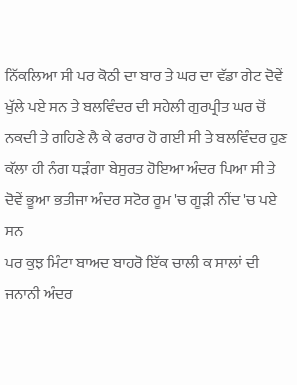ਨਿੱਕਲਿਆ ਸੀ ਪਰ ਕੋਠੀ ਦਾ ਬਾਰ ਤੇ ਘਰ ਦਾ ਵੱਡਾ ਗੇਟ ਦੋਵੇਂ ਖੁੱਲੇ ਪਏ ਸਨ ਤੇ ਬਲਵਿੰਦਰ ਦੀ ਸਹੇਲੀ ਗੁਰਪ੍ਰੀਤ ਘਰ ਚੋਂ ਨਕਦੀ ਤੇ ਗਹਿਣੇ ਲੈ ਕੇ ਫਰਾਰ ਹੋ ਗਈ ਸੀ ਤੇ ਬਲਵਿੰਦਰ ਹੁਣ ਕੱਲਾ ਹੀ ਨੰਗ ਧੜੰਗਾ ਬੇਸੁਰਤ ਹੋਇਆ ਅੰਦਰ ਪਿਆ ਸੀ ਤੇ ਦੋਵੇਂ ਭੂਆ ਭਤੀਜਾ ਅੰਦਰ ਸਟੋਰ ਰੂਮ 'ਚ ਗੂੜੀ ਨੀਂਦ 'ਚ ਪਏ ਸਨ
ਪਰ ਕੁਝ ਮਿੰਟਾ ਬਾਅਦ ਬਾਹਰੋ ਇੱਕ ਚਾਲੀ ਕ ਸਾਲਾਂ ਦੀ ਜਨਾਨੀ ਅੰਦਰ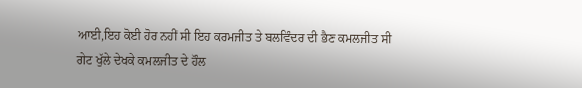ਆਈ,ਇਹ ਕੋਈ ਹੋਰ ਨਹੀਂ ਸੀ ਇਹ ਕਰਮਜੀਤ ਤੇ ਬਲਵਿੰਦਰ ਦੀ ਭੈਣ ਕਮਲਜੀਤ ਸੀ
ਗੇਟ ਖੁੱਲੇ ਦੇਖਕੇ ਕਮਲਜੀਤ ਦੇ ਹੌਲ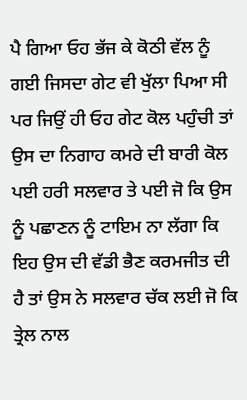ਪੈ ਗਿਆ ਓਹ ਭੱਜ ਕੇ ਕੋਠੀ ਵੱਲ ਨੂੰ ਗਈ ਜਿਸਦਾ ਗੇਟ ਵੀ ਖੁੱਲਾ ਪਿਆ ਸੀ ਪਰ ਜਿਉਂ ਹੀ ਓਹ ਗੇਟ ਕੋਲ ਪਹੁੰਚੀ ਤਾਂ ਉਸ ਦਾ ਨਿਗਾਹ ਕਮਰੇ ਦੀ ਬਾਰੀ ਕੋਲ ਪਈ ਹਰੀ ਸਲਵਾਰ ਤੇ ਪਈ ਜੋ ਕਿ ਉਸ ਨੂੰ ਪਛਾਣਨ ਨੂੰ ਟਾਇਮ ਨਾ ਲੱਗਾ ਕਿ ਇਹ ਉਸ ਦੀ ਵੱਡੀ ਭੈਣ ਕਰਮਜੀਤ ਦੀ ਹੈ ਤਾਂ ਉਸ ਨੇ ਸਲਵਾਰ ਚੱਕ ਲਈ ਜੋ ਕਿ ਤ੍ਰੇਲ ਨਾਲ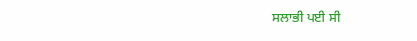ਸਲਾਭੀ ਪਈ ਸੀ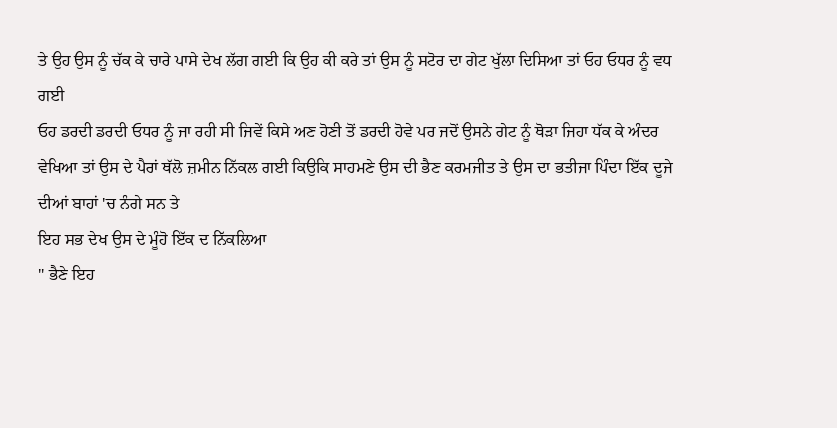ਤੇ ਉਹ ਉਸ ਨੂੰ ਚੱਕ ਕੇ ਚਾਰੇ ਪਾਸੇ ਦੇਖ ਲੱਗ ਗਈ ਕਿ ਉਹ ਕੀ ਕਰੇ ਤਾਂ ਉਸ ਨੂੰ ਸਟੋਰ ਦਾ ਗੇਟ ਖੁੱਲਾ ਦਿਸਿਆ ਤਾਂ ਓਹ ਓਧਰ ਨੂੰ ਵਧ ਗਈ
ਓਹ ਡਰਦੀ ਡਰਦੀ ਓਧਰ ਨੂੰ ਜਾ ਰਹੀ ਸੀ ਜਿਵੇਂ ਕਿਸੇ ਅਣ ਹੋਣੀ ਤੋਂ ਡਰਦੀ ਹੋਵੇ ਪਰ ਜਦੋਂ ਉਸਨੇ ਗੇਟ ਨੂੰ ਥੋੜਾ ਜਿਹਾ ਧੱਕ ਕੇ ਅੰਦਰ ਵੇਖਿਆ ਤਾਂ ਉਸ ਦੇ ਪੈਰਾਂ ਥੱਲੋ ਜ਼ਮੀਨ ਨਿੱਕਲ ਗਈ ਕਿਉਕਿ ਸਾਹਮਣੇ ਉਸ ਦੀ ਭੈਣ ਕਰਮਜੀਤ ਤੇ ਉਸ ਦਾ ਭਤੀਜਾ ਪਿੰਦਾ ਇੱਕ ਦੂਜੇ ਦੀਆਂ ਬਾਹਾਂ 'ਚ ਨੰਗੇ ਸਨ ਤੇ
ਇਹ ਸਭ ਦੇਖ ਉਸ ਦੇ ਮੂੰਹੋ ਇੱਕ ਦ ਨਿੱਕਲਿਆ
" ਭੈਣੇ ਇਹ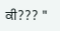ਕੀ??? "